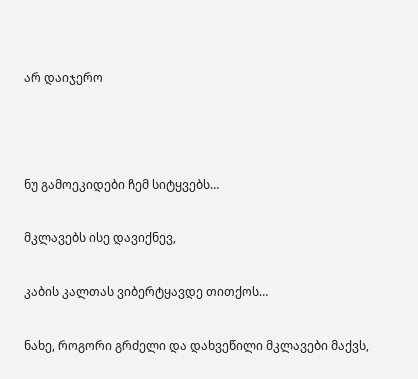არ დაიჯერო



ნუ გამოეკიდები ჩემ სიტყვებს…

მკლავებს ისე დავიქნევ,

კაბის კალთას ვიბერტყავდე თითქოს…

ნახე, როგორი გრძელი და დახვეწილი მკლავები მაქვს,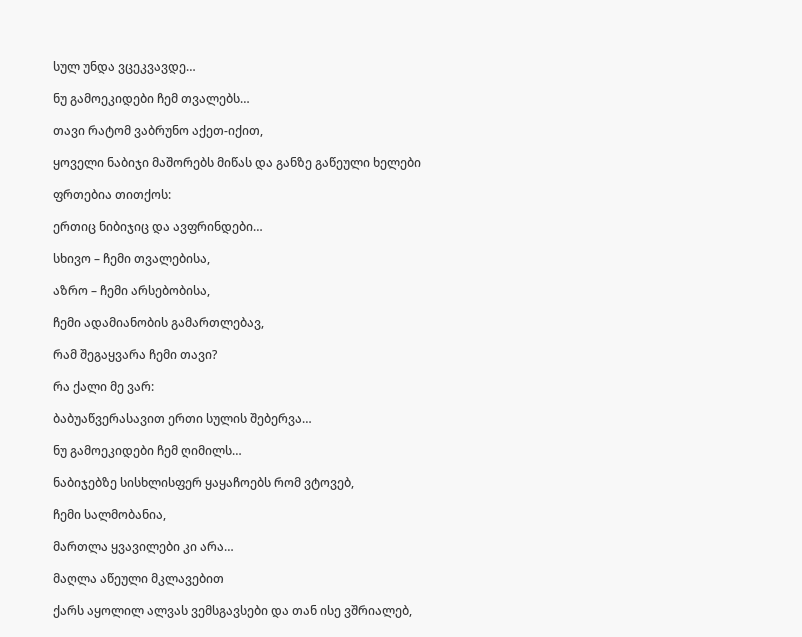სულ უნდა ვცეკვავდე…

ნუ გამოეკიდები ჩემ თვალებს…

თავი რატომ ვაბრუნო აქეთ-იქით,

ყოველი ნაბიჯი მაშორებს მიწას და განზე გაწეული ხელები

ფრთებია თითქოს:

ერთიც ნიბიჯიც და ავფრინდები…

სხივო – ჩემი თვალებისა,

აზრო – ჩემი არსებობისა,

ჩემი ადამიანობის გამართლებავ,

რამ შეგაყვარა ჩემი თავი?

რა ქალი მე ვარ:

ბაბუაწვერასავით ერთი სულის შებერვა…

ნუ გამოეკიდები ჩემ ღიმილს…

ნაბიჯებზე სისხლისფერ ყაყაჩოებს რომ ვტოვებ,

ჩემი სალმობანია,

მართლა ყვავილები კი არა…

მაღლა აწეული მკლავებით

ქარს აყოლილ ალვას ვემსგავსები და თან ისე ვშრიალებ,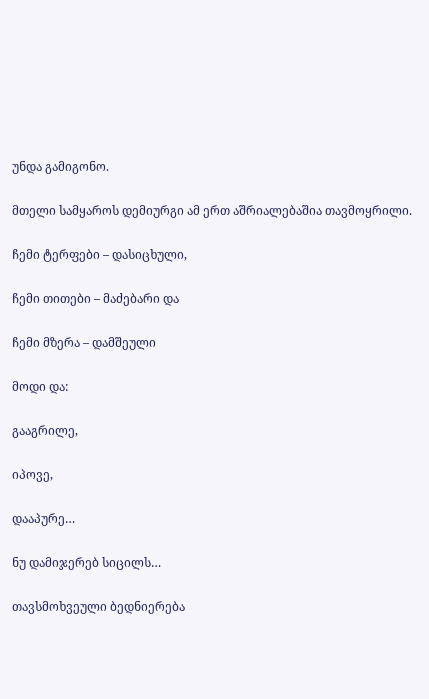უნდა გამიგონო.

მთელი სამყაროს დემიურგი ამ ერთ აშრიალებაშია თავმოყრილი.

ჩემი ტერფები – დასიცხული,

ჩემი თითები – მაძებარი და

ჩემი მზერა – დამშეული

მოდი და:

გააგრილე,

იპოვე,

დააპურე…

ნუ დამიჯერებ სიცილს…

თავსმოხვეული ბედნიერება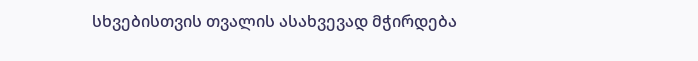სხვებისთვის თვალის ასახვევად მჭირდება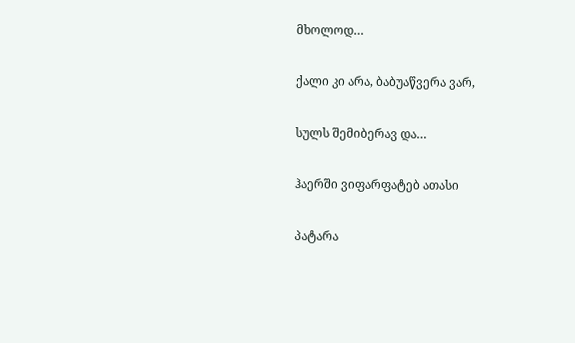მხოლოდ…

ქალი კი არა, ბაბუაწვერა ვარ,

სულს შემიბერავ და…

ჰაერში ვიფარფატებ ათასი

პატარა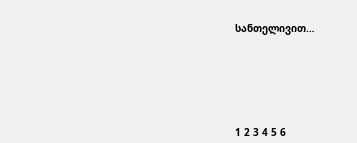სანთელივით…







1 2 3 4 5 6